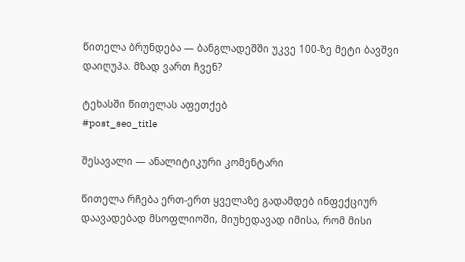წითელა ბრუნდება — ბანგლადეშში უკვე 100-ზე მეტი ბავშვი დაიღუპა. მზად ვართ ჩვენ?

ტეხასში წითელას აფეთქებ
#post_seo_title

შესავალი — ანალიტიკური კომენტარი

წითელა რჩება ერთ-ერთ ყველაზე გადამდებ ინფექციურ დაავადებად მსოფლიოში, მიუხედავად იმისა, რომ მისი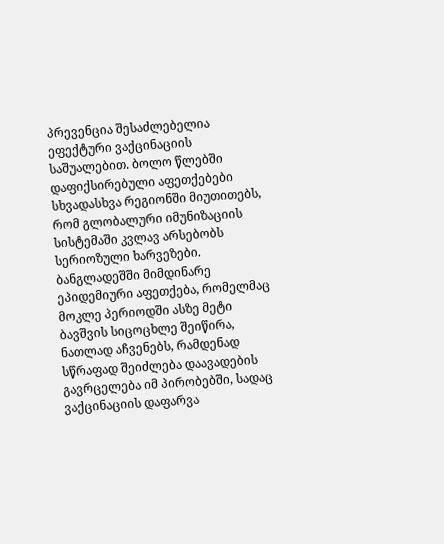პრევენცია შესაძლებელია ეფექტური ვაქცინაციის საშუალებით. ბოლო წლებში დაფიქსირებული აფეთქებები სხვადასხვა რეგიონში მიუთითებს, რომ გლობალური იმუნიზაციის სისტემაში კვლავ არსებობს სერიოზული ხარვეზები. ბანგლადეშში მიმდინარე ეპიდემიური აფეთქება, რომელმაც მოკლე პერიოდში ასზე მეტი ბავშვის სიცოცხლე შეიწირა, ნათლად აჩვენებს, რამდენად სწრაფად შეიძლება დაავადების გავრცელება იმ პირობებში, სადაც ვაქცინაციის დაფარვა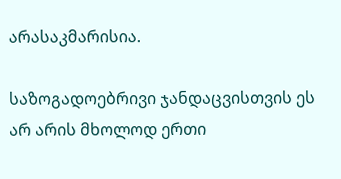არასაკმარისია.

საზოგადოებრივი ჯანდაცვისთვის ეს არ არის მხოლოდ ერთი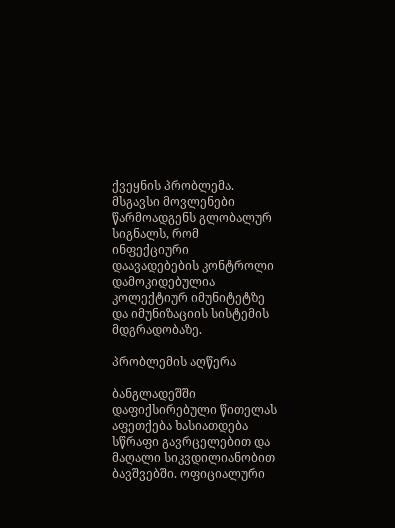ქვეყნის პრობლემა. მსგავსი მოვლენები წარმოადგენს გლობალურ სიგნალს, რომ ინფექციური დაავადებების კონტროლი დამოკიდებულია კოლექტიურ იმუნიტეტზე და იმუნიზაციის სისტემის მდგრადობაზე.

პრობლემის აღწერა

ბანგლადეშში დაფიქსირებული წითელას აფეთქება ხასიათდება სწრაფი გავრცელებით და მაღალი სიკვდილიანობით ბავშვებში. ოფიციალური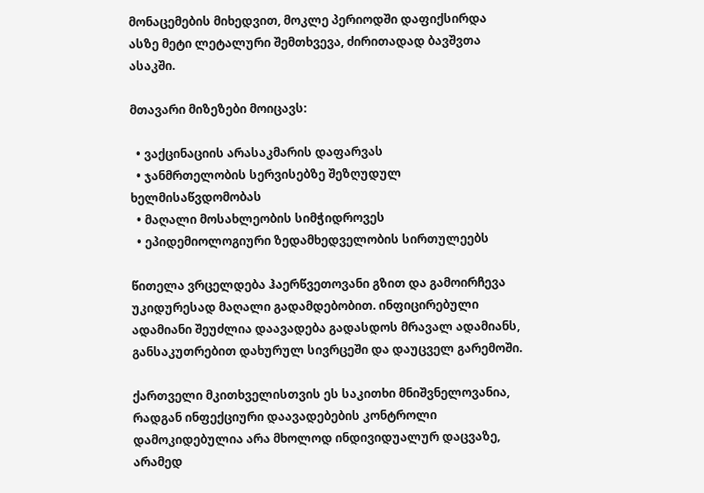მონაცემების მიხედვით, მოკლე პერიოდში დაფიქსირდა ასზე მეტი ლეტალური შემთხვევა, ძირითადად ბავშვთა ასაკში.

მთავარი მიზეზები მოიცავს:

  • ვაქცინაციის არასაკმარის დაფარვას
  • ჯანმრთელობის სერვისებზე შეზღუდულ ხელმისაწვდომობას
  • მაღალი მოსახლეობის სიმჭიდროვეს
  • ეპიდემიოლოგიური ზედამხედველობის სირთულეებს

წითელა ვრცელდება ჰაერწვეთოვანი გზით და გამოირჩევა უკიდურესად მაღალი გადამდებობით. ინფიცირებული ადამიანი შეუძლია დაავადება გადასდოს მრავალ ადამიანს, განსაკუთრებით დახურულ სივრცეში და დაუცველ გარემოში.

ქართველი მკითხველისთვის ეს საკითხი მნიშვნელოვანია, რადგან ინფექციური დაავადებების კონტროლი დამოკიდებულია არა მხოლოდ ინდივიდუალურ დაცვაზე, არამედ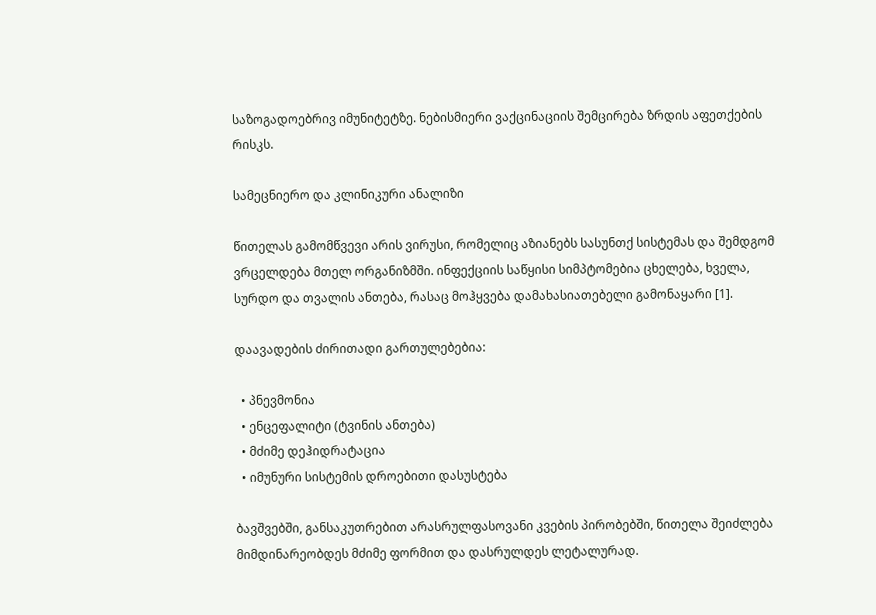საზოგადოებრივ იმუნიტეტზე. ნებისმიერი ვაქცინაციის შემცირება ზრდის აფეთქების რისკს.

სამეცნიერო და კლინიკური ანალიზი

წითელას გამომწვევი არის ვირუსი, რომელიც აზიანებს სასუნთქ სისტემას და შემდგომ ვრცელდება მთელ ორგანიზმში. ინფექციის საწყისი სიმპტომებია ცხელება, ხველა, სურდო და თვალის ანთება, რასაც მოჰყვება დამახასიათებელი გამონაყარი [1].

დაავადების ძირითადი გართულებებია:

  • პნევმონია
  • ენცეფალიტი (ტვინის ანთება)
  • მძიმე დეჰიდრატაცია
  • იმუნური სისტემის დროებითი დასუსტება

ბავშვებში, განსაკუთრებით არასრულფასოვანი კვების პირობებში, წითელა შეიძლება მიმდინარეობდეს მძიმე ფორმით და დასრულდეს ლეტალურად.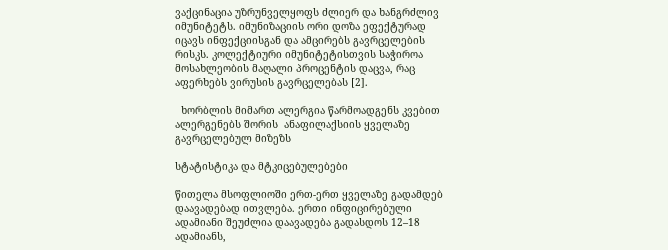ვაქცინაცია უზრუნველყოფს ძლიერ და ხანგრძლივ იმუნიტეტს. იმუნიზაციის ორი დოზა ეფექტურად იცავს ინფექციისგან და ამცირებს გავრცელების რისკს. კოლექტიური იმუნიტეტისთვის საჭიროა მოსახლეობის მაღალი პროცენტის დაცვა, რაც აფერხებს ვირუსის გავრცელებას [2].

  ხორბლის მიმართ ალერგია წარმოადგენს კვებით ალერგენებს შორის  ანაფილაქსიის ყველაზე გავრცელებულ მიზეზს

სტატისტიკა და მტკიცებულებები

წითელა მსოფლიოში ერთ-ერთ ყველაზე გადამდებ დაავადებად ითვლება. ერთი ინფიცირებული ადამიანი შეუძლია დაავადება გადასდოს 12–18 ადამიანს,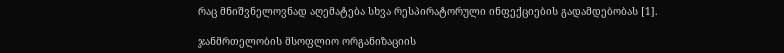რაც მნიშვნელოვნად აღემატება სხვა რესპირატორული ინფექციების გადამდებობას [1].

ჯანმრთელობის მსოფლიო ორგანიზაციის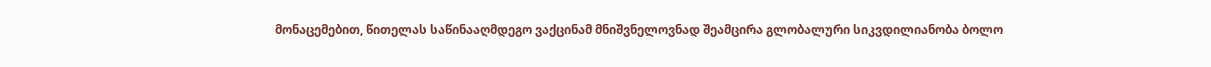მონაცემებით, წითელას საწინააღმდეგო ვაქცინამ მნიშვნელოვნად შეამცირა გლობალური სიკვდილიანობა ბოლო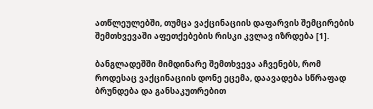ათწლეულებში, თუმცა ვაქცინაციის დაფარვის შემცირების შემთხვევაში აფეთქებების რისკი კვლავ იზრდება [1].

ბანგლადეშში მიმდინარე შემთხვევა აჩვენებს, რომ როდესაც ვაქცინაციის დონე ეცემა, დაავადება სწრაფად ბრუნდება და განსაკუთრებით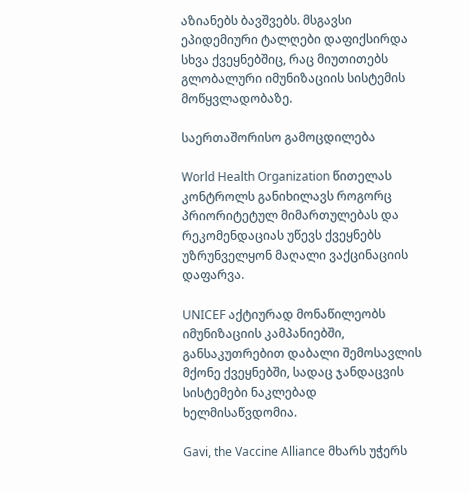აზიანებს ბავშვებს. მსგავსი ეპიდემიური ტალღები დაფიქსირდა სხვა ქვეყნებშიც, რაც მიუთითებს გლობალური იმუნიზაციის სისტემის მოწყვლადობაზე.

საერთაშორისო გამოცდილება

World Health Organization წითელას კონტროლს განიხილავს როგორც პრიორიტეტულ მიმართულებას და რეკომენდაციას უწევს ქვეყნებს უზრუნველყონ მაღალი ვაქცინაციის დაფარვა.

UNICEF აქტიურად მონაწილეობს იმუნიზაციის კამპანიებში, განსაკუთრებით დაბალი შემოსავლის მქონე ქვეყნებში, სადაც ჯანდაცვის სისტემები ნაკლებად ხელმისაწვდომია.

Gavi, the Vaccine Alliance მხარს უჭერს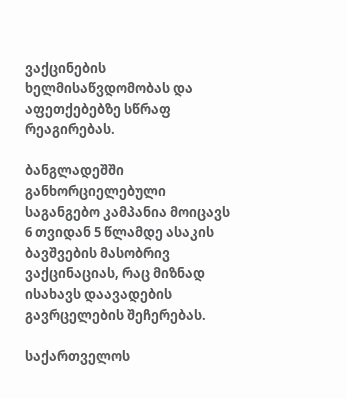ვაქცინების ხელმისაწვდომობას და აფეთქებებზე სწრაფ რეაგირებას.

ბანგლადეშში განხორციელებული საგანგებო კამპანია მოიცავს 6 თვიდან 5 წლამდე ასაკის ბავშვების მასობრივ ვაქცინაციას, რაც მიზნად ისახავს დაავადების გავრცელების შეჩერებას.

საქართველოს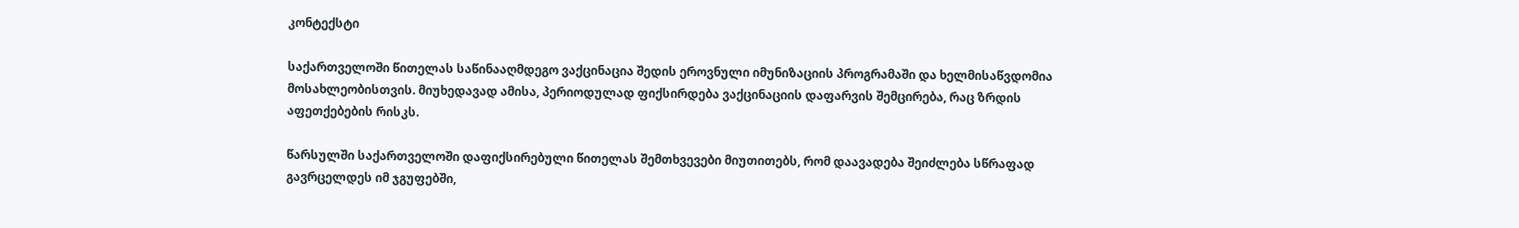კონტექსტი

საქართველოში წითელას საწინააღმდეგო ვაქცინაცია შედის ეროვნული იმუნიზაციის პროგრამაში და ხელმისაწვდომია მოსახლეობისთვის. მიუხედავად ამისა, პერიოდულად ფიქსირდება ვაქცინაციის დაფარვის შემცირება, რაც ზრდის აფეთქებების რისკს.

წარსულში საქართველოში დაფიქსირებული წითელას შემთხვევები მიუთითებს, რომ დაავადება შეიძლება სწრაფად გავრცელდეს იმ ჯგუფებში,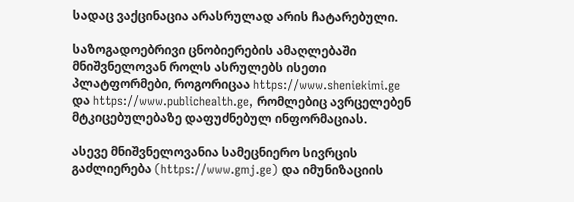სადაც ვაქცინაცია არასრულად არის ჩატარებული.

საზოგადოებრივი ცნობიერების ამაღლებაში მნიშვნელოვან როლს ასრულებს ისეთი პლატფორმები, როგორიცაა https://www.sheniekimi.ge და https://www.publichealth.ge, რომლებიც ავრცელებენ მტკიცებულებაზე დაფუძნებულ ინფორმაციას.

ასევე მნიშვნელოვანია სამეცნიერო სივრცის გაძლიერება (https://www.gmj.ge) და იმუნიზაციის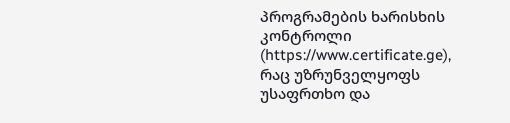პროგრამების ხარისხის კონტროლი (https://www.certificate.ge), რაც უზრუნველყოფს უსაფრთხო და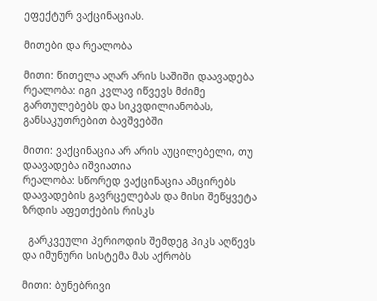ეფექტურ ვაქცინაციას.

მითები და რეალობა

მითი: წითელა აღარ არის საშიში დაავადება
რეალობა: იგი კვლავ იწვევს მძიმე გართულებებს და სიკვდილიანობას, განსაკუთრებით ბავშვებში

მითი: ვაქცინაცია არ არის აუცილებელი, თუ დაავადება იშვიათია
რეალობა: სწორედ ვაქცინაცია ამცირებს დაავადების გავრცელებას და მისი შეწყვეტა ზრდის აფეთქების რისკს

  გარკვეული პერიოდის შემდეგ პიკს აღწევს და იმუნური სისტემა მას აქრობს

მითი: ბუნებრივი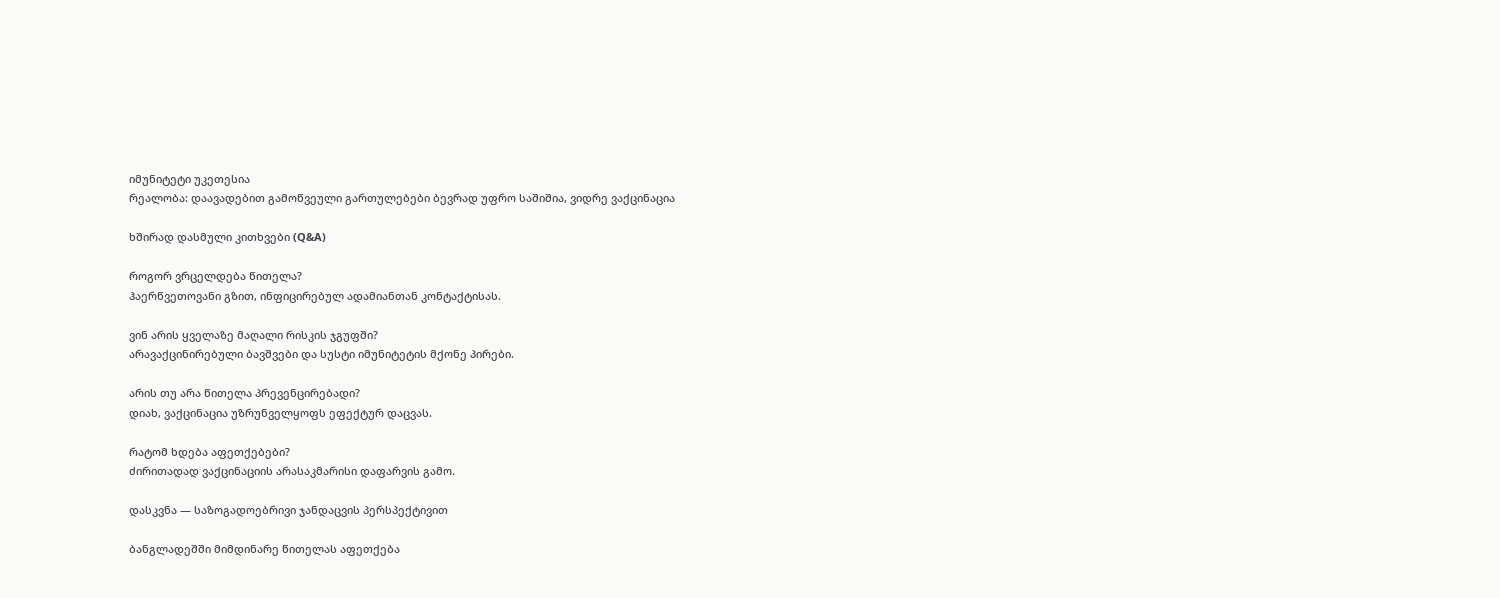იმუნიტეტი უკეთესია
რეალობა: დაავადებით გამოწვეული გართულებები ბევრად უფრო საშიშია, ვიდრე ვაქცინაცია

ხშირად დასმული კითხვები (Q&A)

როგორ ვრცელდება წითელა?
ჰაერწვეთოვანი გზით, ინფიცირებულ ადამიანთან კონტაქტისას.

ვინ არის ყველაზე მაღალი რისკის ჯგუფში?
არავაქცინირებული ბავშვები და სუსტი იმუნიტეტის მქონე პირები.

არის თუ არა წითელა პრევენცირებადი?
დიახ, ვაქცინაცია უზრუნველყოფს ეფექტურ დაცვას.

რატომ ხდება აფეთქებები?
ძირითადად ვაქცინაციის არასაკმარისი დაფარვის გამო.

დასკვნა — საზოგადოებრივი ჯანდაცვის პერსპექტივით

ბანგლადეშში მიმდინარე წითელას აფეთქება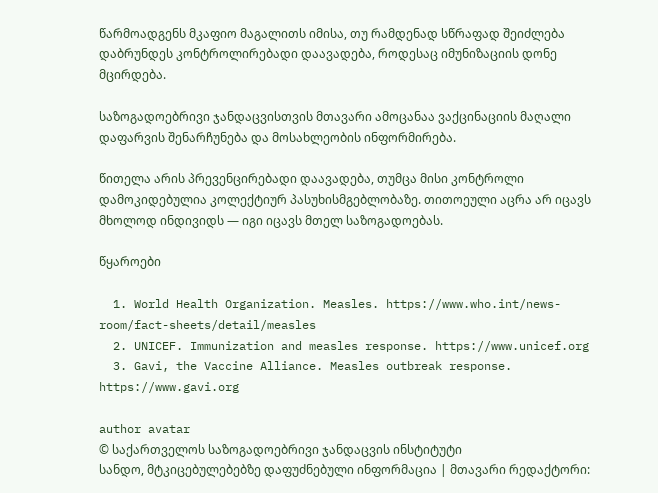წარმოადგენს მკაფიო მაგალითს იმისა, თუ რამდენად სწრაფად შეიძლება დაბრუნდეს კონტროლირებადი დაავადება, როდესაც იმუნიზაციის დონე მცირდება.

საზოგადოებრივი ჯანდაცვისთვის მთავარი ამოცანაა ვაქცინაციის მაღალი დაფარვის შენარჩუნება და მოსახლეობის ინფორმირება.

წითელა არის პრევენცირებადი დაავადება, თუმცა მისი კონტროლი დამოკიდებულია კოლექტიურ პასუხისმგებლობაზე. თითოეული აცრა არ იცავს მხოლოდ ინდივიდს — იგი იცავს მთელ საზოგადოებას.

წყაროები

  1. World Health Organization. Measles. https://www.who.int/news-room/fact-sheets/detail/measles
  2. UNICEF. Immunization and measles response. https://www.unicef.org
  3. Gavi, the Vaccine Alliance. Measles outbreak response. https://www.gavi.org

author avatar
© საქართველოს საზოგადოებრივი ჯანდაცვის ინსტიტუტი
სანდო, მტკიცებულებებზე დაფუძნებული ინფორმაცია | მთავარი რედაქტორი: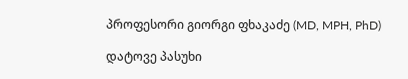პროფესორი გიორგი ფხაკაძე (MD, MPH, PhD)

დატოვე პასუხი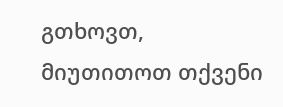გთხოვთ, მიუთითოთ თქვენი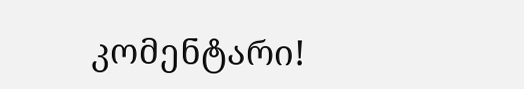კომენტარი!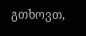გთხოვთ,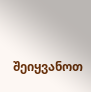შეიყვანოთ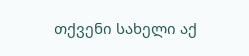თქვენი სახელი აქ